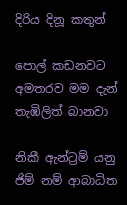දිරිය දිනූ කතුන්

පොල් කඩනවට අමතරව මම දැන් තැඹිලිත් බානවා

නිකී ඇන්ට්‍රම් යනු ජිම් නම් ආබාධිත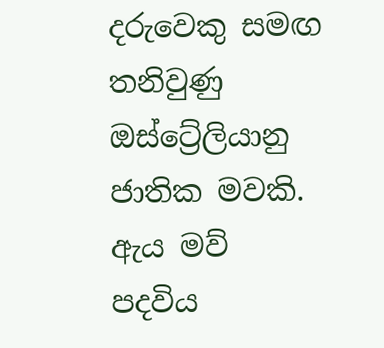දරුවෙකු සමඟ තනිවුණු ඔස්ට්‍රේලියානු ජාතික මවකි. ඇය මව් පදවිය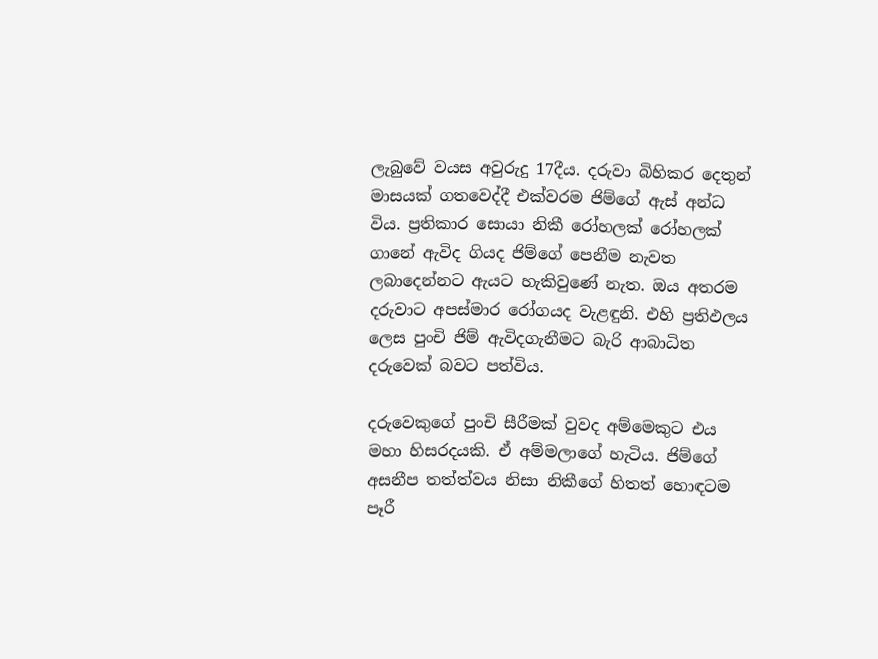ලැබුවේ වයස අවුරුදු 17දීය. දරුවා බිහිකර දෙතුන් මාසයක් ගතවෙද්දී එක්වරම ජිම්ගේ ඇස් අන්ධ විය. ප්‍රතිකාර සොයා නිකී රෝහලක් රෝහලක් ගානේ ඇවිද ගියද ජිම්ගේ පෙනීම නැවත ලබාදෙන්නට ඇයට හැකිවුණේ නැත. ඔය අතරම දරුවාට අපස්මාර රෝගයද වැළඳුනි. එහි ප්‍රතිඵලය ලෙස පුංචි ජිම් ඇවිදගැනීමට බැරි ආබාධිත දරුවෙක් බවට පත්විය.

දරුවෙකුගේ පුංචි සීරීමක් වුවද අම්මෙකුට එය මහා හිසරදයකි. ඒ අම්මලාගේ හැටිය. ජිම්ගේ අසනීප තත්ත්වය නිසා නිකීගේ හිතත් හොඳටම පෑරී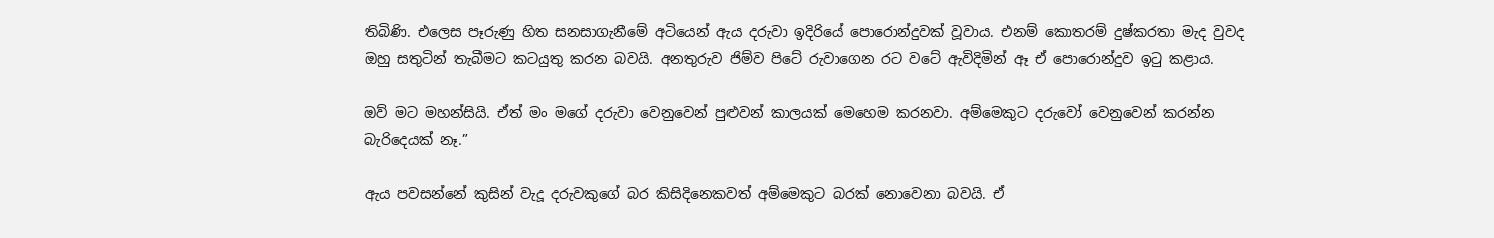තිබිණි. එලෙස පෑරුණු හිත සනසාගැනීමේ අටියෙන් ඇය දරුවා ඉදිරියේ පොරොන්දුවක් වූවාය. එනම් කොතරම් දුෂ්කරතා මැද වුවද ඔහු සතුටින් තැබීමට කටයුතු කරන බවයි. අනතුරුව ජිම්ව පිටේ රුවාගෙන රට වටේ ඇවිදිමින් ඈ ඒ පොරොන්දුව ඉටු කළාය.

ඔව් මට මහන්සියි. ඒත් මං මගේ දරුවා වෙනුවෙන් පුළුවන් කාලයක් මෙහෙම කරනවා. අම්මෙකුට දරුවෝ වෙනුවෙන් කරන්න බැරිදෙයක් නෑ.”

ඇය පවසන්නේ කුසින් වැදූ දරුවකුගේ බර කිසිදිනෙකවත් අම්මෙකුට බරක් නොවෙනා බවයි. ඒ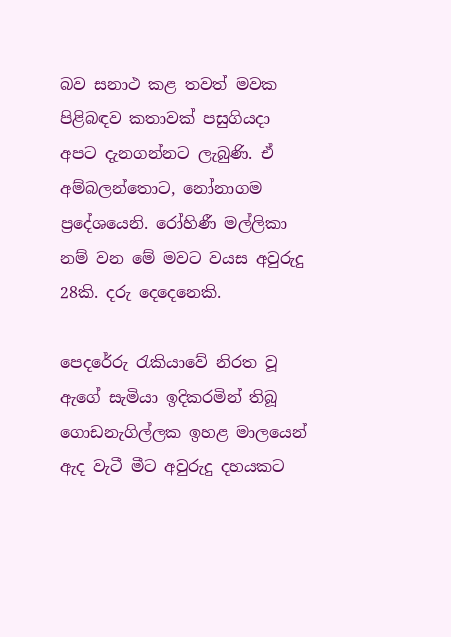බව සනාථ කළ තවත් මවක පිළිබඳව කතාවක් පසුගියදා අපට දැනගන්නට ලැබුණි. ඒ අම්බලන්තොට, නෝනාගම ප්‍රදේශයෙනි. රෝහිණී මල්ලිකා නම් වන මේ මවට වයස අවුරුදු 28කි. දරු දෙදෙනෙකි.

පෙදරේරු රැකියාවේ නිරත වූ ඇගේ සැමියා ඉදිකරමින් තිබූ ගොඩනැගිල්ලක ඉහළ මාලයෙන් ඇද වැටී මීට අවුරුදු දහයකට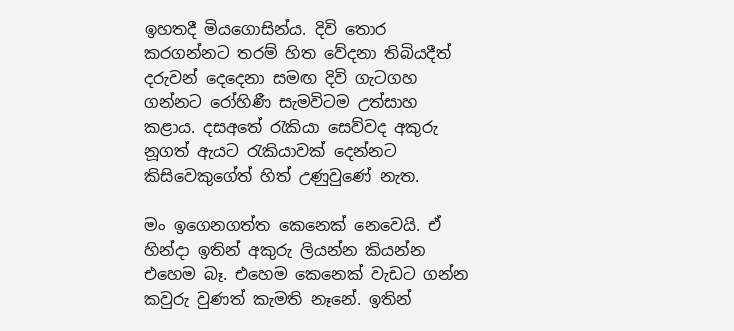ඉහතදී මියගොසින්ය. දිවි තොර කරගන්නට තරම් හිත වේදනා තිබියදීත් දරුවන් දෙදෙනා සමඟ දිවි ගැටගහ ගන්නට රෝහිණී සැමවිටම උත්සාහ කළාය. දසඅතේ රැකියා සෙව්වද අකුරු නූගත් ඇයට රැකියාවක් දෙන්නට කිසිවෙකුගේත් හිත් උණුවුණේ නැත.

මං ඉගෙනගත්ත කෙනෙක් නෙවෙයි. ඒ හින්දා ඉතින් අකුරු ලියන්න කියන්න එහෙම බෑ. එහෙම කෙනෙක් වැඩට ගන්න කවුරු වුණත් කැමති නෑනේ. ඉතින්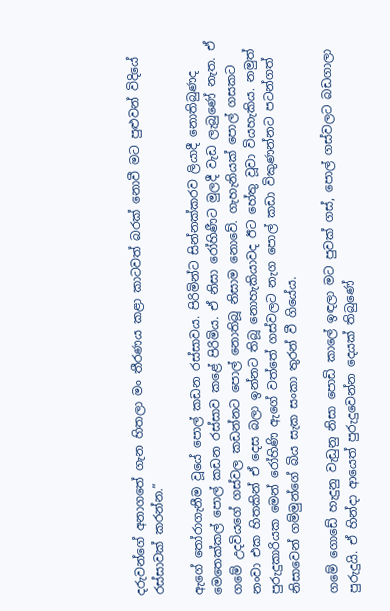දරුවන්ගේ අනාගතේ ගැන හිතලා මං තීරණය කළා කාටවත් බරක් නොවී මට පුළුවන් විදියේ රස්සාවක් කරන්න.”

ඇගේ තෝරාගැනීම වූයේ පොල් කඩන රස්සාවය. පිරිමින්ට සින්නක්කරව ලියාදී නොතිබුණද මෙතෙක්කල් පොල් කඩන රස්සාව කළේ පිරිමිය. ඒ නිසා රෝහිණීට මුලදී වැඩ ලැබුණේ නැත. ඒ ගමේ උදවියගේ ගස්වල කඩන්නට පොල් නොතිබූ නිසාම නොවේ. ගැහැනියක් පොල් ගසකට නංවා එක හිතකින් ඒ දෙස බලා ඉන්නට තිබූ නොහැකියාවද ඊට හේතු වූවා වියහැකිය. නමුත් පුරුදුකාරියක මෙන් රෝහිණි ඇගේ වත්තේ ගස්වලට නැග පොල් කඩා විකුණන්නට පටන්ගත් නිසාවෙන් ගම්මුන්ගේ බිය සැක සංකා තුරන් වී ගියේය.

ගමේ ගොඩේ හැදුනු වැඩුනු නිසා පොඩි කාලේ ඉඳලා මට පුවක් ගස්, පොල් ගස්වලට බඩගාලා පුරුදුයි. ඒ හින්දා ආයෙත් පුරුදුවෙන්න දෙයක් තිබුණේ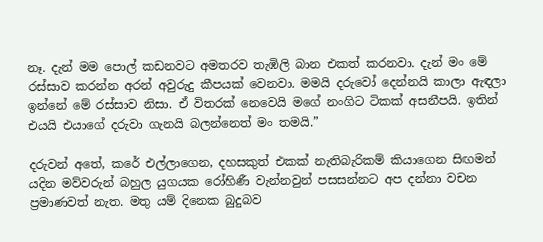නෑ. දැන් මම පොල් කඩනවට අමතරව තැඹිලි බාන එකත් කරනවා. දැන් මං මේ රස්සාව කරන්න අරන් අවුරුදු කීපයක් වෙනවා. මමයි දරුවෝ දෙන්නයි කාලා ඇඳලා ඉන්නේ මේ රස්සාව නිසා. ඒ විතරක් නෙවෙයි මගේ නංගිට ටිකක් අසනීපයි. ඉතින් එයයි එයාගේ දරුවා ගැනයි බලන්නෙත් මං තමයි.”

දරුවන් අතේ, කරේ එල්ලාගෙන, දහසකුත් එකක් නැතිබැරිකම් කියාගෙන සිඟමන් යදින මව්වරුන් බහුල යුගයක රෝහිණී වැන්නවුන් පසසන්නට අප දන්නා වචන ප්‍රමාණවත් නැත. මතු යම් දිනෙක බුදුබව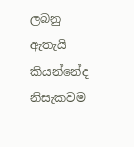ලබනු ඇතැයි කියන්නේද නිසැකවම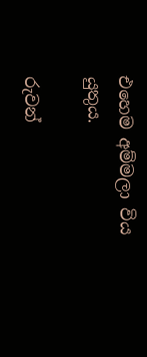එහෙම අම්මලා විය යුතුය.

රුවන්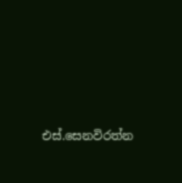එස්.සෙනවිරත්න